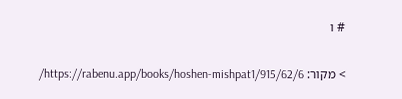# ו

> מקור: https://rabenu.app/books/hoshen-mishpat1/915/62/6/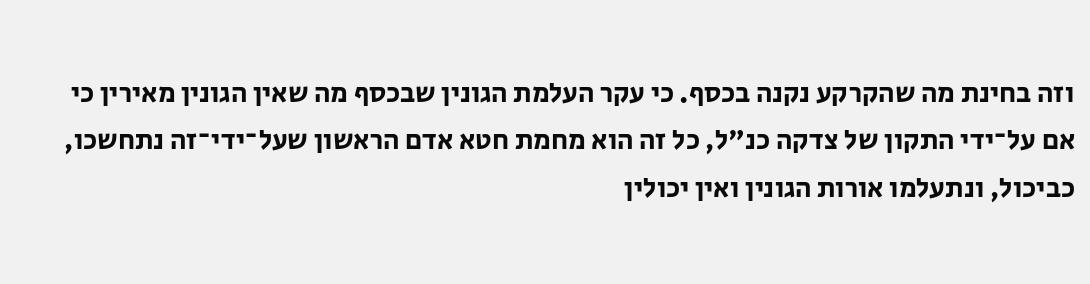וזה בחינת מה שהקרקע נקנה בכסף. כי עקר העלמת הגונין שבכסף מה שאין הגונין מאירין כי אם על־ידי התקון של צדקה כנ"ל, כל זה הוא מחמת חטא אדם הראשון שעל־ידי־זה נתחשכו, כביכול, ונתעלמו אורות הגונין ואין יכולין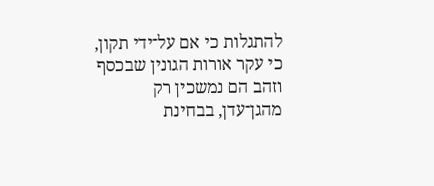להתגלות כי אם על־ידי תקון, כי עקר אורות הגונין שבכסף וזהב הם נמשכין רק מהגן־עדן, בבחינת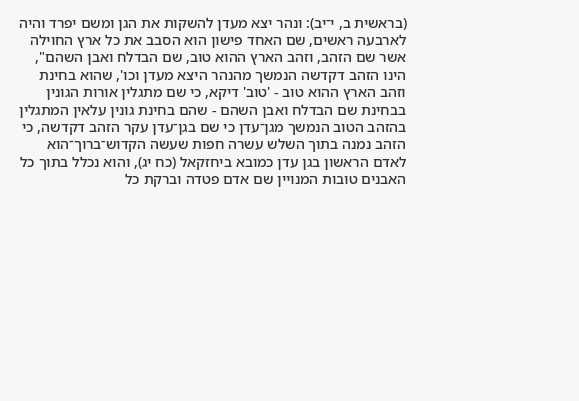(בראשית ב, י־יב): ונהר יצא מעדן להשקות את הגן ומשם יפרד והיה לארבעה ראשים, שם האחד פישון הוא הסבב את כל ארץ החוילה אשר שם הזהב, וזהב הארץ ההוא טוב, שם הבדלח ואבן השהם", הינו הזהב דקדשה הנמשך מהנהר היצא מעדן וכו', שהוא בחינת וזהב הארץ ההוא טוב - 'טוב' דיקא, כי שם מתגלין אורות הגונין בבחינת שם הבדלח ואבן השהם - שהם בחינת גונין עלאין המתגלין בהזהב הטוב הנמשך מגן־עדן כי שם בגן־עדן עקר הזהב דקדשה, כי הזהב נמנה בתוך השלש עשרה חפות שעשה הקדוש־ברוך־הוא לאדם הראשון בגן עדן כמובא ביחזקאל (כח יג), והוא נכלל בתוך כל האבנים טובות המנויין שם אדם פטדה וברקת כל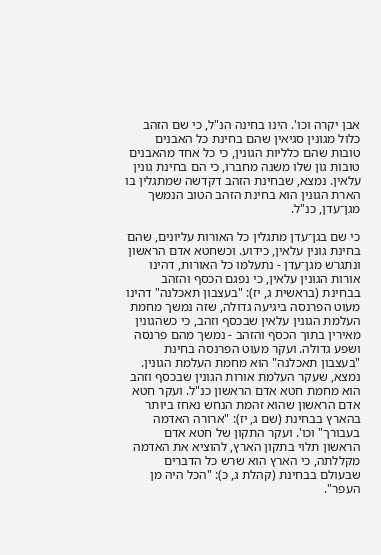אבן יקרה וכו'. הינו בחינה הנ"ל, כי שם הזהב כלול מגונין סגיאין שהם בחינת כל האבנים טובות שהם כלליות הגונין, כי כל אחד מהאבנים טובות גון שלו משנה מחברו, כי הם בחינת גונין עלאין. נמצא, שבחינת הזהב דקדשה שמתגלין בו הארת הגונין הוא בחינת הזהב הטוב הנמשך מגן־עדן, כנ"ל.

כי שם בגן־עדן מתגלין כל האורות עליונים, שהם בחינת גונין עלאין, כידוע. וכשחטא אדם הראשון ונתגרש מגן־עדן - נתעלמו כל האורות, דהינו אורות הגונין עלאין, כי נפגם הכסף והזהב בבחינת (בראשית ג, יז): "בעצבון תאכלנה" דהינו מעוט הפרנסה ביגיעה גדולה, שזה נמשך מחמת העלמת הגונין עלאין שבכסף וזהב, כי כשהגונין מאירין בתוך הכסף והזהב - נמשך מהם פרנסה ושפע גדולה. ועקר מעוט הפרנסה בחינת "בעצבון תאכלנה" הוא מחמת העלמת הגונין. נמצא, שעקר העלמת אורות הגונין שבכסף וזהב הוא מחמת חטא אדם הראשון כנ"ל. ועקר חטא אדם הראשון שהוא זהמת הנחש נאחז ביותר בהארץ בבחינת (שם ג, יז): "ארורה האדמה בעבורך" וכו'. ועקר התקון של חטא אדם הראשון תלוי בתקון הארץ, להוציא את האדמה מקללתה, כי הארץ הוא שרש כל הדברים שבעולם בבחינת (קהלת ג, כ): "הכל היה מן העפר".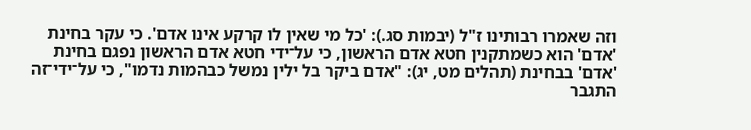וזה שאמרו רבותינו ז"ל (יבמות סג.): 'כל מי שאין לו קרקע אינו אדם'. כי עקר בחינת 'אדם' הוא כשמתקנין חטא אדם הראשון, כי על־ידי חטא אדם הראשון נפגם בחינת 'אדם' בבחינת (תהלים מט, יג): "אדם ביקר בל ילין נמשל כבהמות נדמו", כי על־ידי־זה התגבר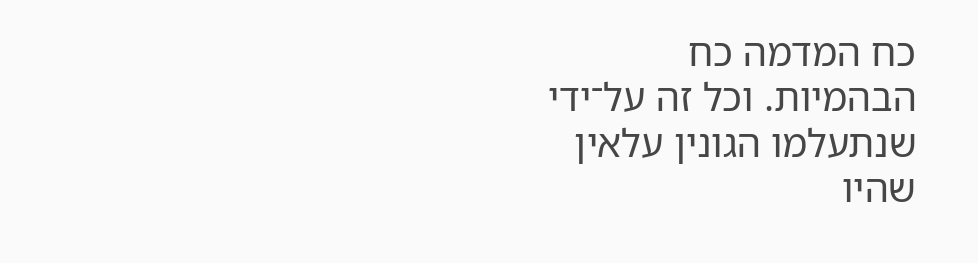כח המדמה כח הבהמיות. וכל זה על־ידי שנתעלמו הגונין עלאין שהיו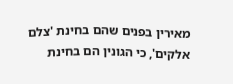מאירין בפנים שהם בחינת 'צלם אלקים', כי הגונין הם בחינת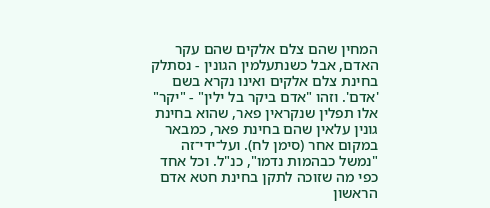המחין שהם צלם אלקים שהם עקר האדם, אבל כשנתעלמין הגונין - נסתלק בחינת צלם אלקים ואינו נקרא בשם 'אדם'. וזהו "אדם ביקר בל ילין" - "יקר" אלו תפלין שנקראין פאר, שהוא בחינת גונין עלאין שהם בחינת פאר, כמבאר במקום אחר (סימן לח). ועל־ידי־זה "נמשל כבהמות נדמו", כנ"ל. וכל אחד כפי מה שזוכה לתקן בחינת חטא אדם הראשון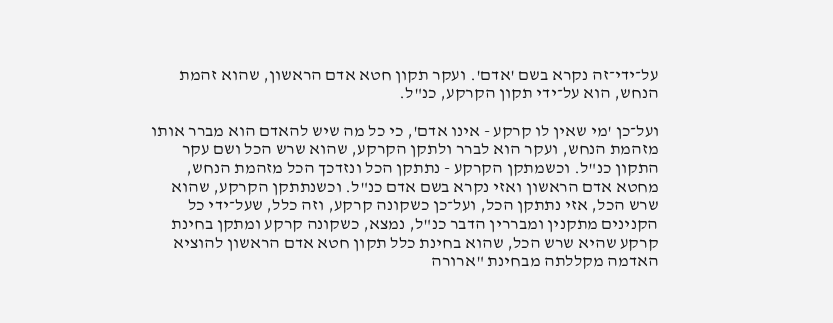על־ידי־זה נקרא בשם 'אדם'. ועקר תקון חטא אדם הראשון, שהוא זהמת הנחש, הוא על־ידי תקון הקרקע, כנ"ל.

ועל־כן 'מי שאין לו קרקע - אינו אדם', כי כל מה שיש להאדם הוא מברר אותו מזהמת הנחש, ועקר הוא לברר ולתקן הקרקע, שהוא שרש הכל ושם עקר התקון כנ"ל. וכשמתקן הקרקע - נתתקן הכל ונזדכך הכל מזהמת הנחש, מחטא אדם הראשון ואזי נקרא בשם אדם כנ"ל. וכשנתתקן הקרקע, שהוא שרש הכל, אזי נתתקן הכל, ועל־כן כשקונה קרקע, וזה כלל, שעל־ידי כל הקנינים מתקנין ומבררין הדבר כנ"ל, נמצא, כשקונה קרקע ומתקן בחינת קרקע שהיא שרש הכל, שהוא בחינת כלל תקון חטא אדם הראשון להוציא האדמה מקללתה מבחינת "ארורה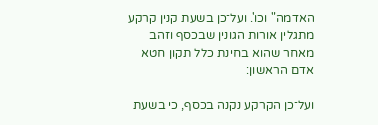האדמה" וכו'. ועל־כן בשעת קנין קרקע מתגלין אורות הגונין שבכסף וזהב מאחר שהוא בחינת כלל תקון חטא אדם הראשון:

ועל־כן הקרקע נקנה בכסף, כי בשעת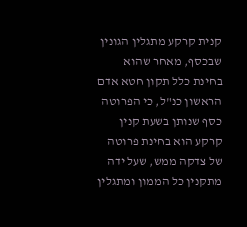קנית קרקע מתגלין הגונין שבכסף, מאחר שהוא בחינת כלל תקון חטא אדם הראשון כנ"ל, כי הפרוטה כסף שנותן בשעת קנין קרקע הוא בחינת פרוטה של צדקה ממש, שעל ידה מתקנין כל הממון ומתגלין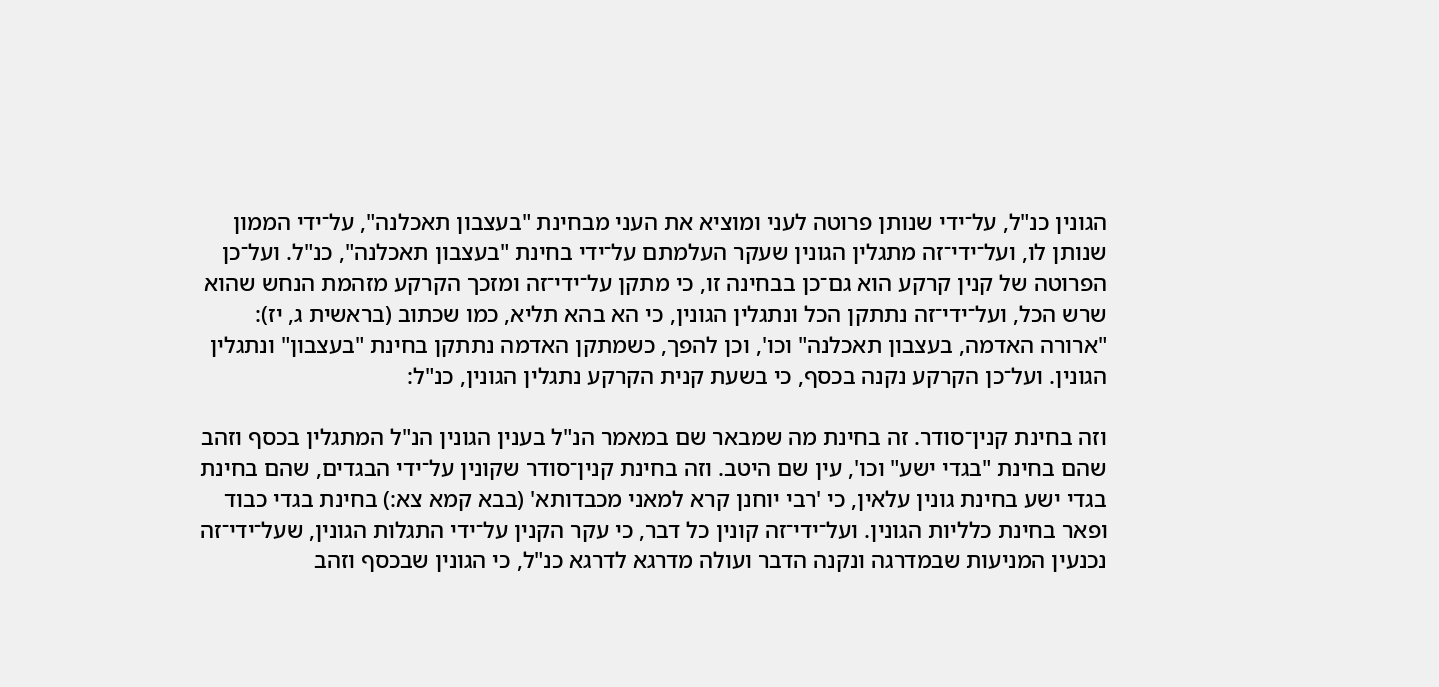הגונין כנ"ל, על־ידי שנותן פרוטה לעני ומוציא את העני מבחינת "בעצבון תאכלנה", על־ידי הממון שנותן לו, ועל־ידי־זה מתגלין הגונין שעקר העלמתם על־ידי בחינת "בעצבון תאכלנה", כנ"ל. ועל־כן הפרוטה של קנין קרקע הוא גם־כן בבחינה זו, כי מתקן על־ידי־זה ומזכך הקרקע מזהמת הנחש שהוא שרש הכל, ועל־ידי־זה נתתקן הכל ונתגלין הגונין, כי הא בהא תליא, כמו שכתוב (בראשית ג, יז): "ארורה האדמה, בעצבון תאכלנה" וכו', וכן להפך, כשמתקן האדמה נתתקן בחינת "בעצבון" ונתגלין הגונין. ועל־כן הקרקע נקנה בכסף, כי בשעת קנית הקרקע נתגלין הגונין, כנ"ל:

וזה בחינת קנין־סודר. זה בחינת מה שמבאר שם במאמר הנ"ל בענין הגונין הנ"ל המתגלין בכסף וזהב שהם בחינת "בגדי ישע" וכו', עין שם היטב. וזה בחינת קנין־סודר שקונין על־ידי הבגדים, שהם בחינת בגדי ישע בחינת גונין עלאין, כי 'רבי יוחנן קרא למאני מכבדותא' (בבא קמא צא:) בחינת בגדי כבוד ופאר בחינת כלליות הגונין. ועל־ידי־זה קונין כל דבר, כי עקר הקנין על־ידי התגלות הגונין, שעל־ידי־זה נכנעין המניעות שבמדרגה ונקנה הדבר ועולה מדרגא לדרגא כנ"ל, כי הגונין שבכסף וזהב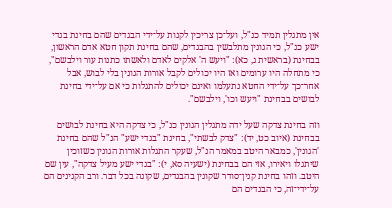אין מתגלין תמיד כנ"ל, ועל־כן צריכין לקנות על־ידי הבגדים שהם בחינת בגדי ישע כנ"ל, כי הגונין מתלבשין בהבגדים, שהם בחינת תקון חטא אדם הראשון, בבחינת (בראשית ג, כא): "ויעש ה' אלקים לאדם ולאשתו כתנות עור וילבשם", כי מתחלה היו ערומים ואז היו יכולים לקבל אורות הגונין בלי לבוש, אבל אחר־כך על־ידי החטא נתעלמו ואינם יכולים להתגלות כי אם על־ידי בחינת לבושים בבחינת "ויעש וכו', וילבשם".

וזה בחינת צדקה שעל ידה מתגלין הגונין כנ"ל, כי צדקה היא בחינת לבושים בבחינת (איוב כט, יד): "צדק לבשתי", בחינת "בגדי ישע" הנ"ל שהם בחינת 'הגונין', כמבאר היטב במאמר הנ"ל, שעקר התגלות אורות הגונין כשזוכין שיתגלו ויאירו, אזי הם בבחינת (ישעיה סא, י): "בגדי ישע מעיל צדקה", עין שם היטב. וזהו בחינת קנין־סודר שקונין בהבגדים, שקונה בכל דבר. ורב הקנינים הם על־ידי־זה, כי הבגדים הם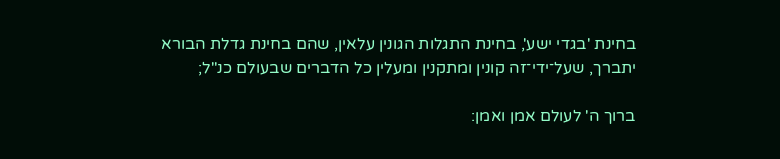בחינת 'בגדי ישע', בחינת התגלות הגונין עלאין, שהם בחינת גדלת הבורא יתברך, שעל־ידי־זה קונין ומתקנין ומעלין כל הדברים שבעולם כנ"ל;

ברוך ה' לעולם אמן ואמן: